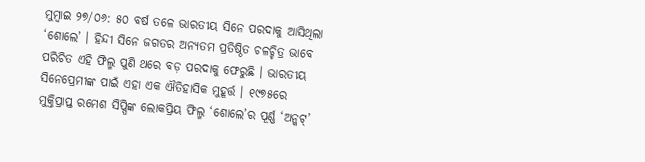ମୁମ୍ବାଇ ୨୭/୦୬: ୫୦ ବର୍ଷ ତଳେ ଭାରତୀୟ ସିନେ ପରଦାକୁ ଆସିଥିଲା ‘ଶୋଲେ’ । ହିନ୍ଦୀ ସିନେ ଜଗତର ଅନ୍ୟତମ ପ୍ରତିଷ୍ଠିତ ଚଳଚ୍ଚିତ୍ର ଭାବେ ପରିଚିତ ଏହି ଫିଲ୍ମ ପୁଣି ଥରେ ବଡ଼ ପରଦାକୁ ଫେରୁଛି । ଭାରତୀୟ ସିନେପ୍ରେମୀଙ୍କ ପାଇଁ ଏହା ଏକ ଐତିହାସିକ ମୁହୂର୍ତ୍ତ । ୧୯୭୫ରେ ମୁକ୍ତିପ୍ରାପ୍ତ ରମେଶ ସିପ୍ପିଙ୍କ ଲୋକପ୍ରିୟ ଫିଲ୍ମ ‘ଶୋଲେ’ର ପୂର୍ଣ୍ଣ ‘ଅନ୍କଟ୍’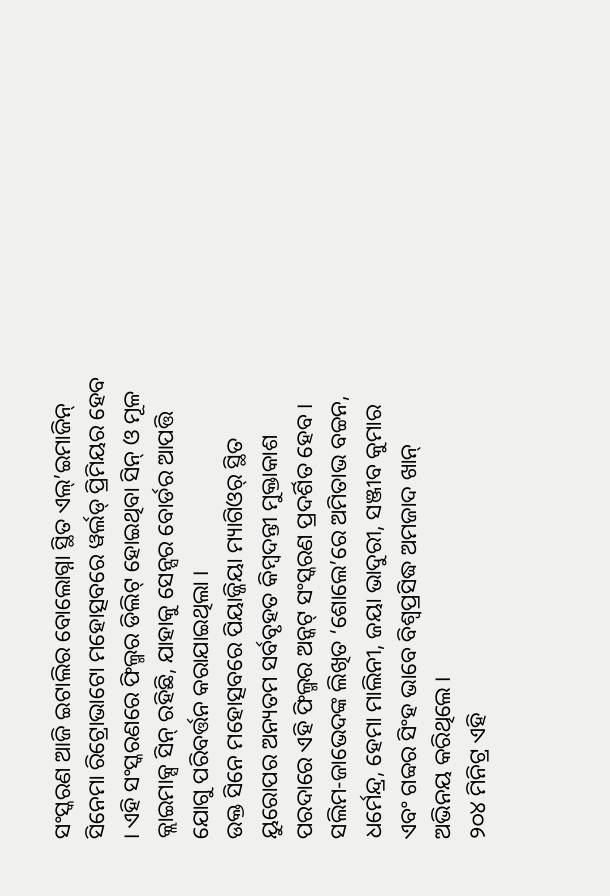ସଂସ୍କରଣ ଆଜି ଇଟାଲିର ବୋଲୋଗ୍ନା ସ୍ଥିତ ଏଲ୍’ଇମାଜିନ୍ ସିନେମା ରିଟ୍ରୋଭାଟୋ ମହୋତ୍ସବରେ ୱର୍ଲଡ୍ ପ୍ରିମିୟର ହେବ । ଏହି ସଂସ୍କରଣରେ ଫିଲ୍ମର ଡିଲିଟ୍ ହୋଇଥିବା ସିନ୍ ଓ ମୂଳ କ୍ଲାଇମାକ୍ସ ସିନ୍ ରହିଛି, ଯାହାକୁ ସେନ୍ସର ବୋର୍ଡର ଆପତ୍ତି ଯୋଗୁ ପରିବର୍ତ୍ତନ କରାଯାଇଥିଲା ।
ଉକ୍ତ ସିନେ ମହୋତ୍ସବରେ ପିୟାଜ୍ଜିୟା ମ୍ୟାଗିଓର୍ ସ୍ଥିତ ୟୁରୋପର ଅନ୍ୟତମ ସର୍ବବୃହତ କିମ୍ବଦନ୍ତୀ ମୁକ୍ତାକାଶ ପରଦାରେ ଏହି ଫିଲ୍ମର ଅନ୍କଟ୍ ସଂସ୍କରଣ ପ୍ରଦର୍ଶିତ ହେବ । ସଲିମ-ଜାଭେଦଙ୍କ ଲିଖିତ ‘ଶୋଲେ’ରେ ଅମିତାଭ ବଚ୍ଚନ, ଧର୍ମେନ୍ଦ୍ର, ହେମା ମାଲିନୀ, ଜୟା ଭାଦୁରୀ, ସଞ୍ଜୀବ କୁମାର ଏବଂ ଗବ୍ୱର ସିଂହ ଭାବେ ବିଶ୍ୱପ୍ରସିଦ୍ଧ ଅମଜାଦ ଖାନ୍ ଅଭିନୟ କରିଥିଲେ ।
୨୦୪ ମିନିଟ୍ର ଏହି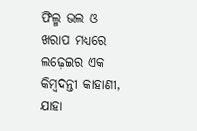ଫିଲ୍ମ ଭଲ ଓ ଖରାପ ମଧ୍ୟରେ ଲଢ଼େଇର ଏକ କିମ୍ବଦନ୍ତୀ କାହାଣୀ, ଯାହା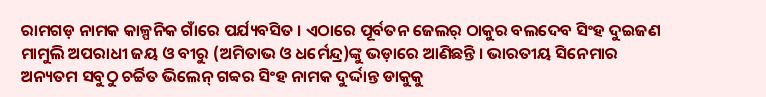ରାମଗଡ଼ ନାମକ କାଳ୍ପନିକ ଗାଁରେ ପର୍ଯ୍ୟବସିତ । ଏଠାରେ ପୂର୍ବତନ ଜେଲର୍ ଠାକୁର ବଲଦେବ ସିଂହ ଦୁଇଜଣ ମାମୁଲି ଅପରାଧୀ ଜୟ ଓ ବୀରୁ (ଅମିତାଭ ଓ ଧର୍ମେନ୍ଦ୍ର)ଙ୍କୁ ଭଡ଼ାରେ ଆଣିଛନ୍ତି । ଭାରତୀୟ ସିନେମାର ଅନ୍ୟତମ ସବୁଠୁ ଚର୍ଚ୍ଚିତ ଭିଲେନ୍ ଗବ୍ୱର ସିଂହ ନାମକ ଦୁର୍ଦ୍ଦାନ୍ତ ଡାକୁକୁ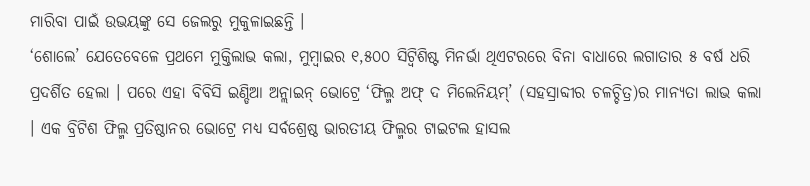ମାରିବା ପାଇଁ ଉଭୟଙ୍କୁ ସେ ଜେଲରୁ ମୁକୁଳାଇଛନ୍ତି ।
‘ଶୋଲେ’ ଯେତେବେଳେ ପ୍ରଥମେ ମୁକ୍ତିଲାଭ କଲା, ମୁମ୍ବାଇର ୧,୫୦୦ ସିଟ୍ବିଶିଷ୍ଟ ମିନର୍ଭା ଥିଏଟରରେ ବିନା ବାଧାରେ ଲଗାତାର ୫ ବର୍ଷ ଧରି ପ୍ରଦର୍ଶିତ ହେଲା । ପରେ ଏହା ବିବିସି ଇଣ୍ଡିଆ ଅନ୍ଲାଇନ୍ ଭୋଟ୍ରେ ‘ଫିଲ୍ମ ଅଫ୍ ଦ ମିଲେନିୟମ୍’ (ସହସ୍ରାବ୍ଦୀର ଚଳଚ୍ଚିତ୍ର)ର ମାନ୍ୟତା ଲାଭ କଲା । ଏକ ବ୍ରିଟିଶ ଫିଲ୍ମ ପ୍ରତିଷ୍ଠାନର ଭୋଟ୍ରେ ମଧ୍ୟ ସର୍ବଶ୍ରେଷ୍ଠ ଭାରତୀୟ ଫିଲ୍ମର ଟାଇଟଲ ହାସଲ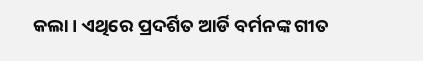କଲା । ଏଥିରେ ପ୍ରଦର୍ଶିତ ଆର୍ଡି ବର୍ମନଙ୍କ ଗୀତ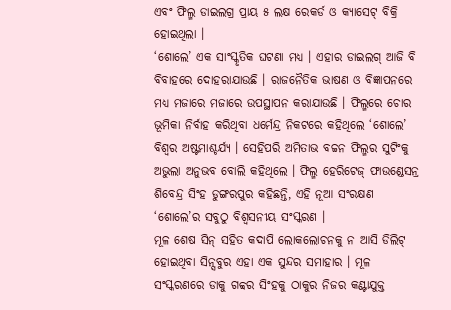ଏବଂ ଫିଲ୍ମ ଡାଇଲଗ୍ର ପ୍ରାୟ ୫ ଲକ୍ଷ ରେକର୍ଡ ଓ କ୍ୟାସେଟ୍ ବିକ୍ରି ହୋଇଥିଲା ।
‘ଶୋଲେ’ ଏକ ସାଂସ୍କୃତିକ ଘଟଣା ମଧ୍ୟ । ଏହାର ଡାଇଲଗ୍ ଆଜି ବି ବିବାହରେ ଦୋହରାଯାଉଛି । ରାଜନୈତିକ ଭାଷଣ ଓ ବିଜ୍ଞାପନରେ ମଧ୍ୟ ମଜାରେ ମଜାରେ ଉପସ୍ଥାପନ କରାଯାଉଛି । ଫିଲ୍ମରେ ଚୋର ଭୂମିକା ନିର୍ବାହ କରିଥିବା ଧର୍ମେନ୍ଦ୍ର ନିକଟରେ କହିଥିଲେ ‘ଶୋଲେ’ ବିଶ୍ୱର ଅଷ୍ଟମାଶ୍ଚର୍ଯ୍ୟ । ସେହିପରି ଅମିତାଭ ବଚ୍ଚନ ଫିଲ୍ମର ସୁଟିଂକୁ ଅଭୁଲା ଅନୁଭବ ବୋଲି କହିଥିଲେ । ଫିଲ୍ମ ହେରିଟେଜ୍ ଫାଉଣ୍ଡେସନ୍ର ଶିବେନ୍ଦ୍ର ସିଂହ ଡୁଙ୍ଗରପୁର କହିଛନ୍ତି, ଏହି ନୂଆ ସଂରକ୍ଷଣ ‘ଶୋଲେ’ର ସବୁଠୁ ବିଶ୍ୱସନୀୟ ସଂସ୍କରଣ ।
ମୂଳ ଶେଷ ସିନ୍ ସହିତ କଦାପି ଲୋକଲୋଚନକୁ ନ ଆସି ଡିଲିଟ୍ ହୋଇଥିବା ସିନ୍ସବୁର ଏହା ଏକ ସୁନ୍ଦର ସମାହାର । ମୂଳ ସଂସ୍କରଣରେ ଡାକୁ ଗବ୍ୱର ସିଂହକୁ ଠାକୁର ନିଜର କଣ୍ଟାଯୁକ୍ତ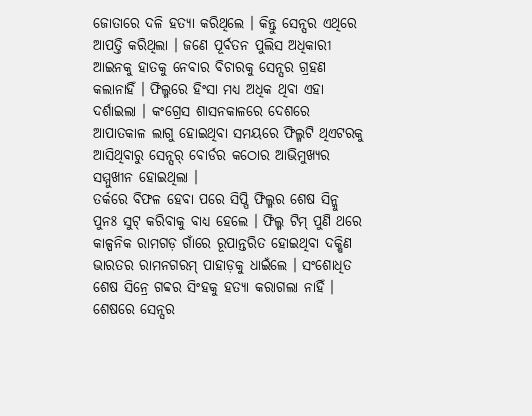ଜୋତାରେ ଦଳି ହତ୍ୟା କରିଥିଲେ । କିନ୍ତୁ ସେନ୍ସର ଏଥିରେ ଆପତ୍ତି କରିଥିଲା । ଜଣେ ପୂର୍ବତନ ପୁଲିସ ଅଧିକାରୀ ଆଇନକୁ ହାତକୁ ନେବାର ବିଚାରକୁ ସେନ୍ସର ଗ୍ରହଣ କଲାନାହିଁ । ଫିଲ୍ମରେ ହିଂସା ମଧ୍ୟ ଅଧିକ ଥିବା ଏହା ଦର୍ଶାଇଲା । କଂଗ୍ରେସ ଶାସନକାଳରେ ଦେଶରେ ଆପାତକାଳ ଲାଗୁ ହୋଇଥିବା ସମୟରେ ଫିଲ୍ମଟି ଥିଏଟରକୁ ଆସିଥିବାରୁ ସେନ୍ସର୍ ବୋର୍ଡର କଠୋର ଆଭିମୁଖ୍ୟର ସମ୍ମୁଖୀନ ହୋଇଥିଲା ।
ତର୍କରେ ବିଫଳ ହେବା ପରେ ସିପ୍ପି ଫିଲ୍ମର ଶେଷ ସିନ୍କୁ ପୁନଃ ସୁଟ୍ କରିବାକୁ ବାଧ୍ୟ ହେଲେ । ଫିଲ୍ମ ଟିମ୍ ପୁଣି ଥରେ କାଳ୍ପନିକ ରାମଗଡ଼ ଗାଁରେ ରୂପାନ୍ତରିତ ହୋଇଥିବା ଦକ୍ଷିଣ ଭାରତର ରାମନଗରମ୍ ପାହାଡ଼କୁ ଧାଇଁଲେ । ସଂଶୋଧିତ ଶେଷ ସିନ୍ରେ ଗବ୍ୱର ସିଂହକୁ ହତ୍ୟା କରାଗଲା ନାହିଁ । ଶେଷରେ ସେନ୍ସର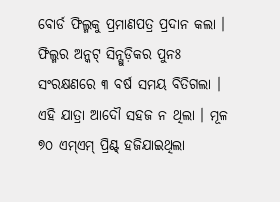ବୋର୍ଡ ଫିଲ୍ମକୁ ପ୍ରମାଣପତ୍ର ପ୍ରଦାନ କଲା । ଫିଲ୍ମର ଅନ୍କଟ୍ ସିନ୍ଗୁଡ଼ିକର ପୁନଃ ସଂରକ୍ଷଣରେ ୩ ବର୍ଷ ସମୟ ବିତିଗଲା । ଏହି ଯାତ୍ରା ଆଦୌ ସହଜ ନ ଥିଲା । ମୂଳ ୭୦ ଏମ୍ଏମ୍ ପ୍ରିଣ୍ଟ୍ ହଜିଯାଇଥିଲା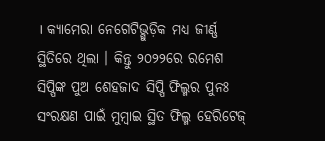। କ୍ୟାମେରା ନେଗେଟିଭ୍ଗୁଡ଼ିକ ମଧ୍ୟ ଜୀର୍ଣ୍ଣ ସ୍ଥିତିରେ ଥିଲା । କିନ୍ତୁ ୨୦୨୨ରେ ରମେଶ ସିପ୍ପିଙ୍କ ପୁଅ ଶେହଜାଦ ସିପ୍ପି ଫିଲ୍ମର ପୁନଃ ସଂରକ୍ଷଣ ପାଇଁ ମୁମ୍ବାଇ ସ୍ଥିତ ଫିଲ୍ମ ହେରିଟେଜ୍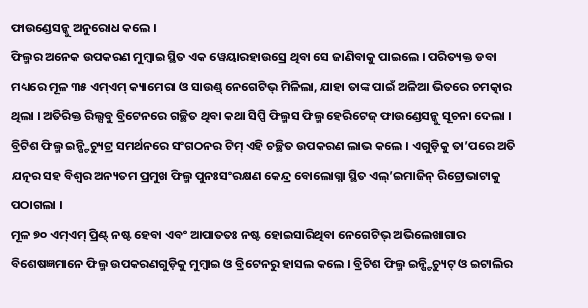ଫାଉଣ୍ଡେସନ୍କୁ ଅନୁରୋଧ କଲେ ।
ଫିଲ୍ମର ଅନେକ ଉପକରଣ ମୁମ୍ବାଇ ସ୍ଥିତ ଏକ ୱେୟାରହାଉସ୍ରେ ଥିବା ସେ ଜାଣିବାକୁ ପାଇଲେ । ପରିତ୍ୟକ୍ତ ଡବା ମଧ୍ୟରେ ମୂଳ ୩୫ ଏମ୍ଏମ୍ କ୍ୟାମେରା ଓ ସାଉଣ୍ଡ୍ ନେଗେଟିଭ୍ ମିଳିଲା, ଯାହା ତାଙ୍କ ପାଇଁ ଅଳିଆ ଭିତରେ ଚମତ୍କାର ଥିଲା । ଅତିରିକ୍ତ ରିଲ୍ସବୁ ବ୍ରିଟେନରେ ଗଚ୍ଛିତ ଥିବା କଥା ସିପ୍ପି ଫିଲ୍ମସ ଫିଲ୍ମ ହେରିଟେଜ୍ ଫାଉଣ୍ଡେସନ୍କୁ ସୂଚନା ଦେଲା । ବ୍ରିଟିଶ ଫିଲ୍ମ ଇନ୍ଷ୍ଟିଚ୍ୟୁଟ୍ର ସମର୍ଥନରେ ସଂଗଠନର ଟିମ୍ ଏହି ଚଚ୍ଛିତ ଉପକରଣ ଲାଭ କଲେ । ଏଗୁଡ଼ିକୁ ତା’ପରେ ଅତି ଯତ୍ନର ସହ ବିଶ୍ୱର ଅନ୍ୟତମ ପ୍ରମୁଖ ଫିଲ୍ମ ପୁନଃସଂରକ୍ଷଣ କେନ୍ଦ୍ର ବୋଲୋଗ୍ନା ସ୍ଥିତ ଏଲ୍’ଇମାଜିନ୍ ରିଟ୍ରୋଭାଟାକୁ ପଠାଗଲା ।
ମୂଳ ୭୦ ଏମ୍ଏମ୍ ପ୍ରିଣ୍ଟ୍ ନଷ୍ଟ ହେବା ଏବଂ ଆପାତତଃ ନଷ୍ଟ ହୋଇସାରିଥିବା ନେଗେଟିଭ୍ ଅଭିଲେଖାଗାର ବିଶେଷଜ୍ଞମାନେ ଫିଲ୍ମ ଉପକରଣଗୁଡ଼ିକୁ ମୁମ୍ବାଇ ଓ ବ୍ରିଟେନରୁ ହାସଲ କଲେ । ବ୍ରିଟିଶ ଫିଲ୍ମ ଇନ୍ଷ୍ଟିଚ୍ୟୁଟ୍ ଓ ଇଟାଲିର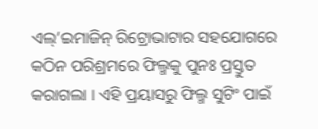ଏଲ୍’ଇମାଜିନ୍ ରିଟ୍ରୋଭାଟାର ସହଯୋଗରେ କଠିନ ପରିଶ୍ରମରେ ଫିଲ୍ମକୁ ପୁନଃ ପ୍ରସ୍ତୁତ କରାଗଲା । ଏହି ପ୍ରୟାସରୁ ଫିଲ୍ମ ସୁଟିଂ ପାଇଁ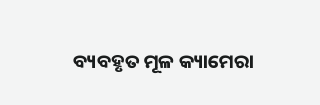ବ୍ୟବହୃତ ମୂଳ କ୍ୟାମେରା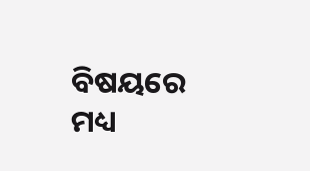ବିଷୟରେ ମଧ୍ୟ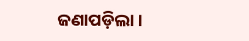ଜଣାପଡ଼ିଲା ।